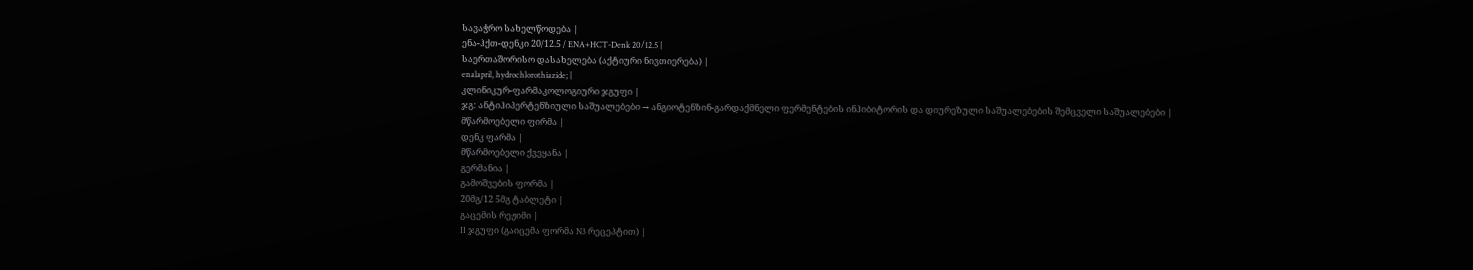სავაჭრო სახელწოდება |
ენა-ჰქთ-დენკი 20/12.5 / ENA+HCT-Denk 20/12.5 |
საერთაშორისო დასახელება (აქტიური ნივთიერება) |
enalapril, hydrochlorothiazide; |
კლინიკურ-ფარმაკოლოგიური ჯგუფი |
ჯგ: ანტიჰიპერტენზიული საშუალებები → ანგიოტენზინ-გარდაქმნელი ფერმენტების ინჰიბიტორის და დიურეზული საშუალებების შემცველი საშუალებები |
მწარმოებელი ფირმა |
დენკ ფარმა |
მწარმოებელი ქვეყანა |
გერმანია |
გამოშვების ფორმა |
20მგ/12 5მგ ტაბლეტი |
გაცემის რეჟიმი |
II ჯგუფი (გაიცემა ფორმა N3 რეცეპტით) |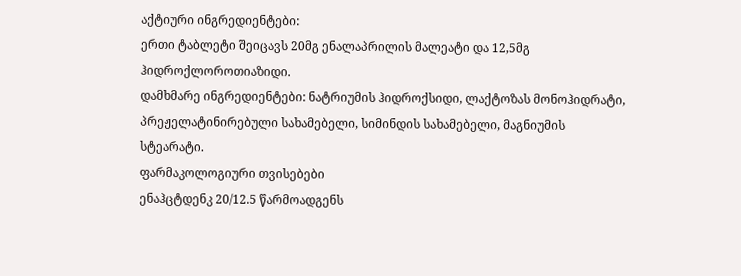აქტიური ინგრედიენტები:
ერთი ტაბლეტი შეიცავს 20მგ ენალაპრილის მალეატი და 12,5მგ ჰიდროქლოროთიაზიდი.
დამხმარე ინგრედიენტები: ნატრიუმის ჰიდროქსიდი, ლაქტოზას მონოჰიდრატი, პრეჟელატინირებული სახამებელი, სიმინდის სახამებელი, მაგნიუმის
სტეარატი.
ფარმაკოლოგიური თვისებები
ენაჰცტდენკ 20/12.5 წარმოადგენს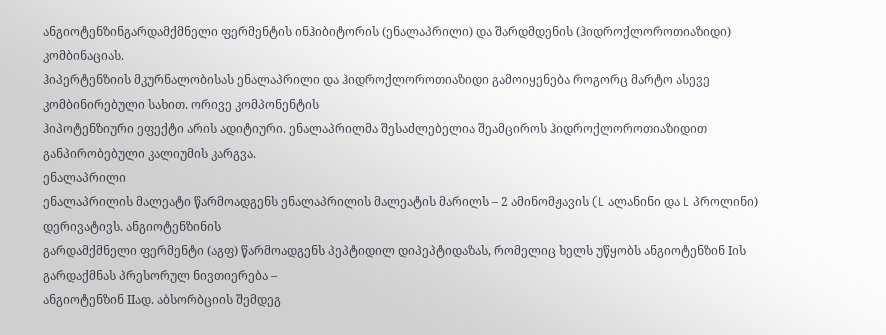ანგიოტენზინგარდამქმნელი ფერმენტის ინჰიბიტორის (ენალაპრილი) და შარდმდენის (ჰიდროქლოროთიაზიდი)
კომბინაციას.
ჰიპერტენზიის მკურნალობისას ენალაპრილი და ჰიდროქლოროთიაზიდი გამოიყენება როგორც მარტო ასევე კომბინირებული სახით. ორივე კომპონენტის
ჰიპოტენზიური ეფექტი არის ადიტიური. ენალაპრილმა შესაძლებელია შეამციროს ჰიდროქლოროთიაზიდით განპირობებული კალიუმის კარგვა.
ენალაპრილი
ენალაპრილის მალეატი წარმოადგენს ენალაპრილის მალეატის მარილს – 2 ამინომჟავის (L ალანინი და L პროლინი) დერივატივს. ანგიოტენზინის
გარდამქმნელი ფერმენტი (აგფ) წარმოადგენს პეპტიდილ დიპეპტიდაზას, რომელიც ხელს უწყობს ანგიოტენზინ Iის გარდაქმნას პრესორულ ნივთიერება –
ანგიოტენზინ IIად. აბსორბციის შემდეგ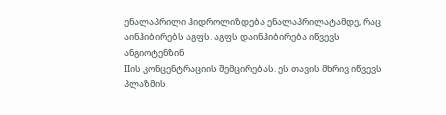ენალაპრილი ჰიდროლიზდება ენალაპრილატამდე, რაც აინჰიბირებს აგფს. აგფს დაინჰიბირება იწვევს ანგიოტენზინ
IIის კონცენტრაციის შემცირებას. ეს თავის მხრივ იწვევს პლაზმის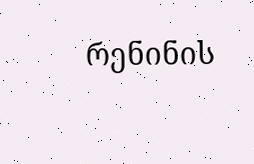რენინის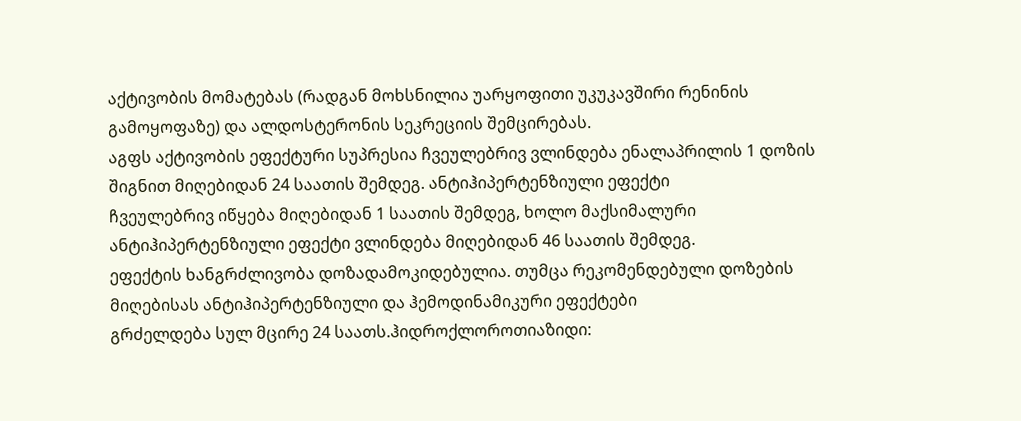აქტივობის მომატებას (რადგან მოხსნილია უარყოფითი უკუკავშირი რენინის
გამოყოფაზე) და ალდოსტერონის სეკრეციის შემცირებას.
აგფს აქტივობის ეფექტური სუპრესია ჩვეულებრივ ვლინდება ენალაპრილის 1 დოზის შიგნით მიღებიდან 24 საათის შემდეგ. ანტიჰიპერტენზიული ეფექტი
ჩვეულებრივ იწყება მიღებიდან 1 საათის შემდეგ, ხოლო მაქსიმალური ანტიჰიპერტენზიული ეფექტი ვლინდება მიღებიდან 46 საათის შემდეგ.
ეფექტის ხანგრძლივობა დოზადამოკიდებულია. თუმცა რეკომენდებული დოზების მიღებისას ანტიჰიპერტენზიული და ჰემოდინამიკური ეფექტები
გრძელდება სულ მცირე 24 საათს.ჰიდროქლოროთიაზიდი: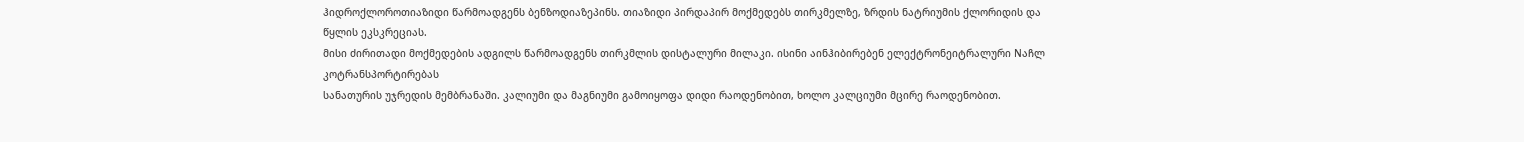ჰიდროქლოროთიაზიდი წარმოადგენს ბენზოდიაზეპინს. თიაზიდი პირდაპირ მოქმედებს თირკმელზე, ზრდის ნატრიუმის ქლორიდის და წყლის ეკსკრეციას.
მისი ძირითადი მოქმედების ადგილს წარმოადგენს თირკმლის დისტალური მილაკი. ისინი აინჰიბირებენ ელექტრონეიტრალური Nაჩლ კოტრანსპორტირებას
სანათურის უჯრედის მემბრანაში. კალიუმი და მაგნიუმი გამოიყოფა დიდი რაოდენობით, ხოლო კალციუმი მცირე რაოდენობით.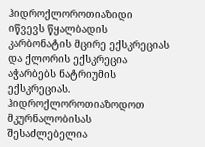ჰიდროქლოროთიაზიდი
იწვევს წყალბადის კარბონატის მცირე ექსკრეციას და ქლორის ექსკრეცია აჭარბებს ნატრიუმის ექსკრეციას. ჰიდროქლოროთიაზოდოთ მკურნალობისას
შესაძლებელია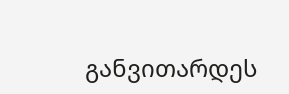განვითარდეს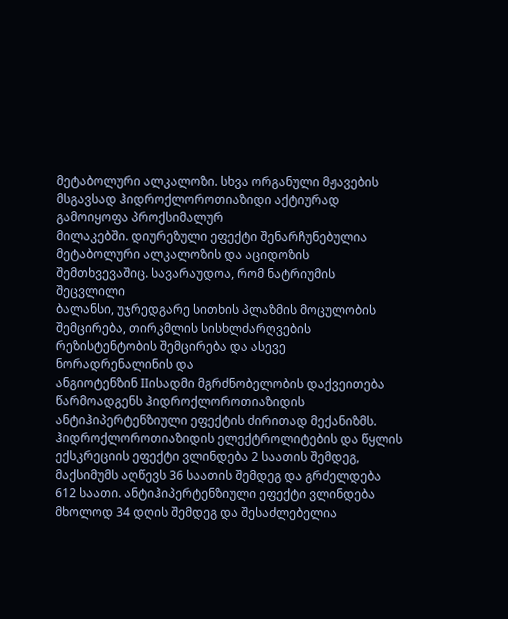მეტაბოლური ალკალოზი. სხვა ორგანული მჟავების მსგავსად ჰიდროქლოროთიაზიდი აქტიურად გამოიყოფა პროქსიმალურ
მილაკებში. დიურეზული ეფექტი შენარჩუნებულია მეტაბოლური ალკალოზის და აციდოზის შემთხვევაშიც. სავარაუდოა, რომ ნატრიუმის შეცვლილი
ბალანსი, უჯრედგარე სითხის პლაზმის მოცულობის შემცირება, თირკმლის სისხლძარღვების რეზისტენტობის შემცირება და ასევე ნორადრენალინის და
ანგიოტენზინ IIისადმი მგრძნობელობის დაქვეითება წარმოადგენს ჰიდროქლოროთიაზიდის ანტიჰიპერტენზიული ეფექტის ძირითად მექანიზმს.
ჰიდროქლოროთიაზიდის ელექტროლიტების და წყლის ექსკრეციის ეფექტი ვლინდება 2 საათის შემდეგ, მაქსიმუმს აღწევს 36 საათის შემდეგ და გრძელდება
612 საათი. ანტიჰიპერტენზიული ეფექტი ვლინდება მხოლოდ 34 დღის შემდეგ და შესაძლებელია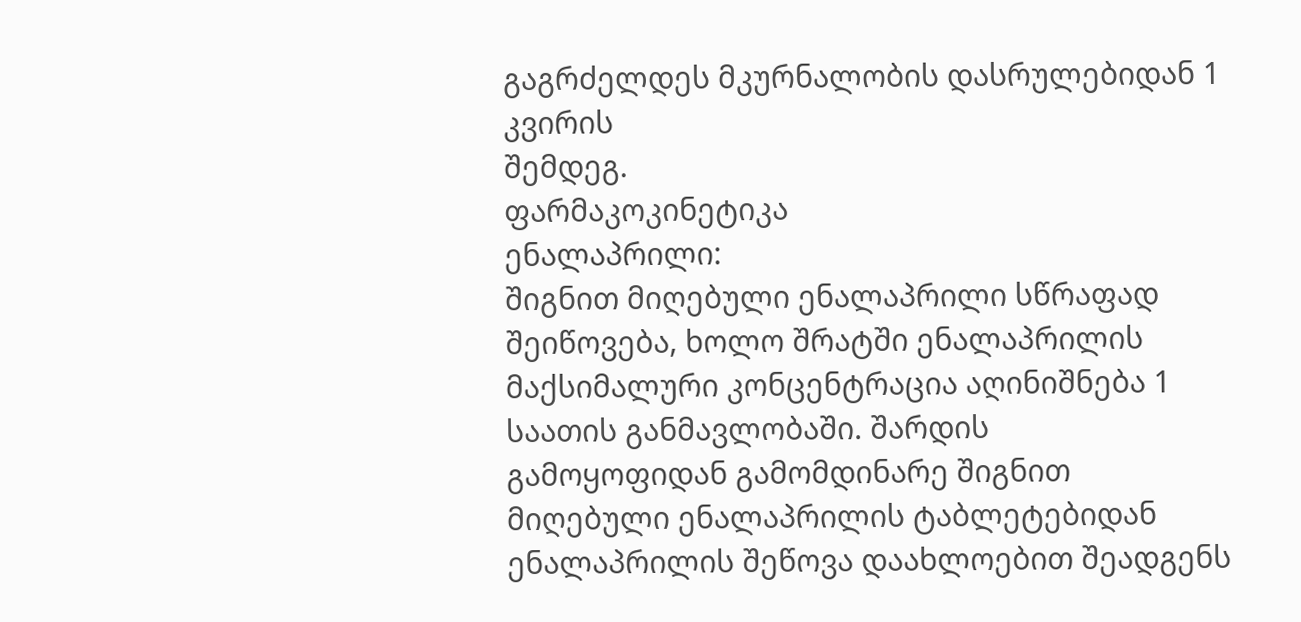გაგრძელდეს მკურნალობის დასრულებიდან 1 კვირის
შემდეგ.
ფარმაკოკინეტიკა
ენალაპრილი:
შიგნით მიღებული ენალაპრილი სწრაფად შეიწოვება, ხოლო შრატში ენალაპრილის მაქსიმალური კონცენტრაცია აღინიშნება 1 საათის განმავლობაში. შარდის
გამოყოფიდან გამომდინარე შიგნით მიღებული ენალაპრილის ტაბლეტებიდან ენალაპრილის შეწოვა დაახლოებით შეადგენს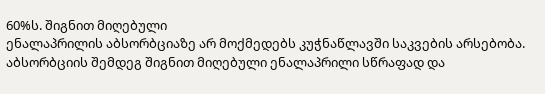60%ს. შიგნით მიღებული
ენალაპრილის აბსორბციაზე არ მოქმედებს კუჭნაწლავში საკვების არსებობა. აბსორბციის შემდეგ შიგნით მიღებული ენალაპრილი სწრაფად და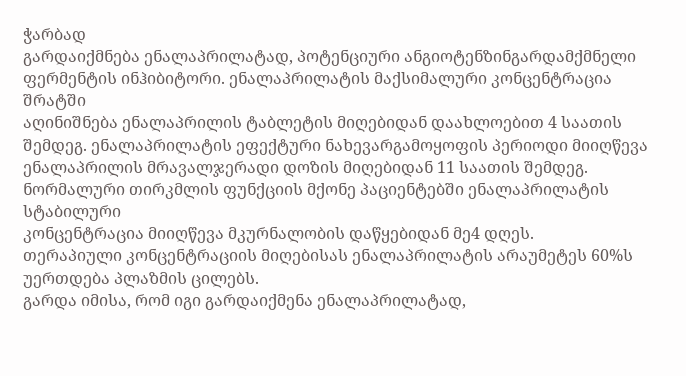ჭარბად
გარდაიქმნება ენალაპრილატად, პოტენციური ანგიოტენზინგარდამქმნელი ფერმენტის ინჰიბიტორი. ენალაპრილატის მაქსიმალური კონცენტრაცია შრატში
აღინიშნება ენალაპრილის ტაბლეტის მიღებიდან დაახლოებით 4 საათის შემდეგ. ენალაპრილატის ეფექტური ნახევარგამოყოფის პერიოდი მიიღწევა
ენალაპრილის მრავალჯერადი დოზის მიღებიდან 11 საათის შემდეგ. ნორმალური თირკმლის ფუნქციის მქონე პაციენტებში ენალაპრილატის სტაბილური
კონცენტრაცია მიიღწევა მკურნალობის დაწყებიდან მე4 დღეს.
თერაპიული კონცენტრაციის მიღებისას ენალაპრილატის არაუმეტეს 60%ს უერთდება პლაზმის ცილებს.
გარდა იმისა, რომ იგი გარდაიქმენა ენალაპრილატად,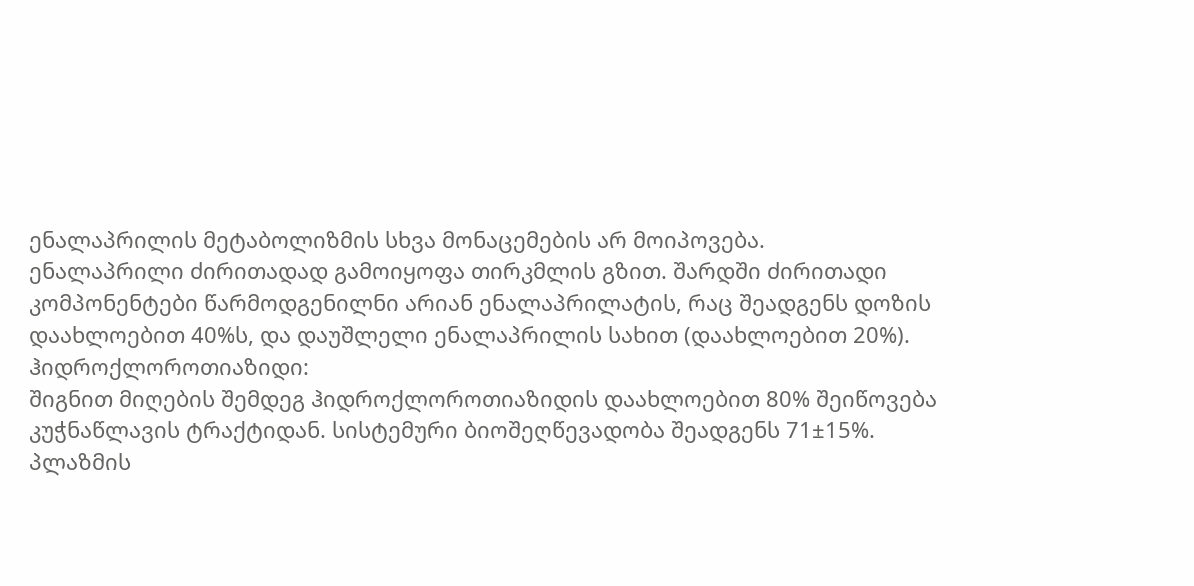ენალაპრილის მეტაბოლიზმის სხვა მონაცემების არ მოიპოვება.
ენალაპრილი ძირითადად გამოიყოფა თირკმლის გზით. შარდში ძირითადი კომპონენტები წარმოდგენილნი არიან ენალაპრილატის, რაც შეადგენს დოზის
დაახლოებით 40%ს, და დაუშლელი ენალაპრილის სახით (დაახლოებით 20%). ჰიდროქლოროთიაზიდი:
შიგნით მიღების შემდეგ ჰიდროქლოროთიაზიდის დაახლოებით 80% შეიწოვება კუჭნაწლავის ტრაქტიდან. სისტემური ბიოშეღწევადობა შეადგენს 71±15%.
პლაზმის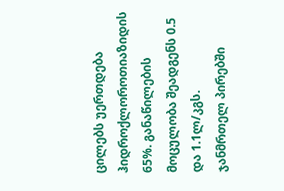ცილებს უერთდება ჰიდროქლოროთიაზიდის 65%. განაწილების მოცულობა შეადგენს 0.5 და 1.1ლ/კგს.
ჯანმრთელ პირებში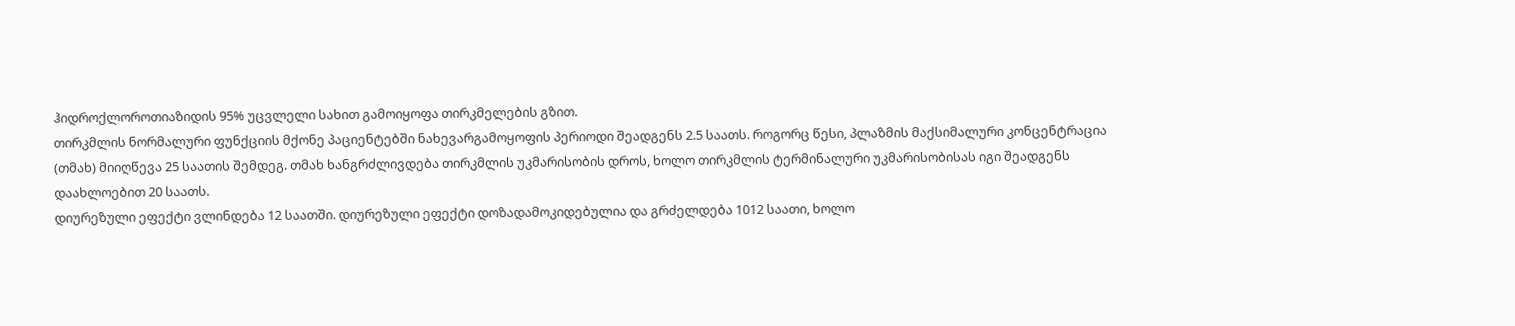ჰიდროქლოროთიაზიდის 95% უცვლელი სახით გამოიყოფა თირკმელების გზით.
თირკმლის ნორმალური ფუნქციის მქონე პაციენტებში ნახევარგამოყოფის პერიოდი შეადგენს 2.5 საათს. როგორც წესი, პლაზმის მაქსიმალური კონცენტრაცია
(თმახ) მიიღწევა 25 საათის შემდეგ. თმახ ხანგრძლივდება თირკმლის უკმარისობის დროს, ხოლო თირკმლის ტერმინალური უკმარისობისას იგი შეადგენს
დაახლოებით 20 საათს.
დიურეზული ეფექტი ვლინდება 12 საათში. დიურეზული ეფექტი დოზადამოკიდებულია და გრძელდება 1012 საათი, ხოლო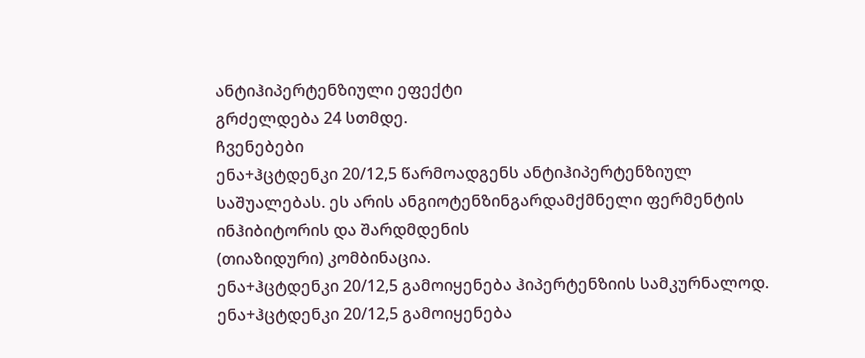ანტიჰიპერტენზიული ეფექტი
გრძელდება 24 სთმდე.
ჩვენებები
ენა+ჰცტდენკი 20/12,5 წარმოადგენს ანტიჰიპერტენზიულ საშუალებას. ეს არის ანგიოტენზინგარდამქმნელი ფერმენტის ინჰიბიტორის და შარდმდენის
(თიაზიდური) კომბინაცია.
ენა+ჰცტდენკი 20/12,5 გამოიყენება ჰიპერტენზიის სამკურნალოდ. ენა+ჰცტდენკი 20/12,5 გამოიყენება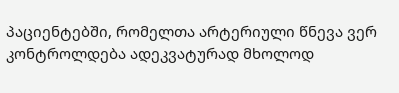პაციენტებში, რომელთა არტერიული წნევა ვერ
კონტროლდება ადეკვატურად მხოლოდ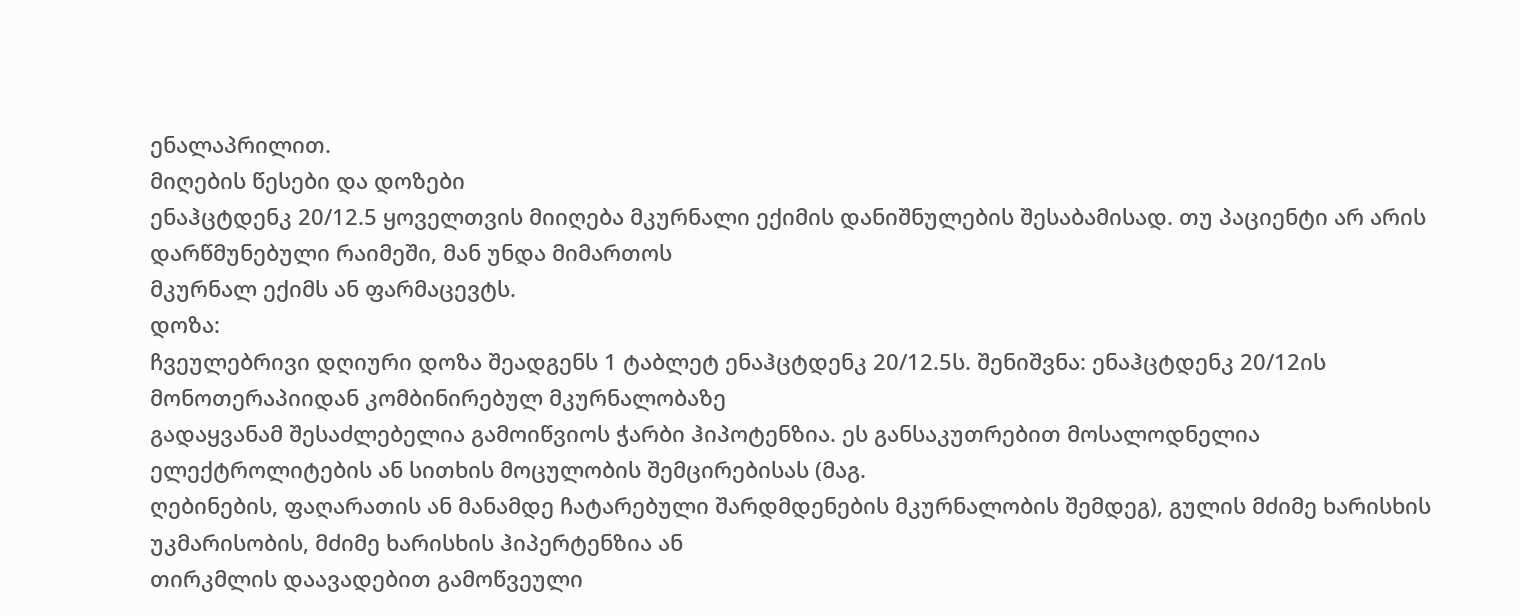ენალაპრილით.
მიღების წესები და დოზები
ენაჰცტდენკ 20/12.5 ყოველთვის მიიღება მკურნალი ექიმის დანიშნულების შესაბამისად. თუ პაციენტი არ არის დარწმუნებული რაიმეში, მან უნდა მიმართოს
მკურნალ ექიმს ან ფარმაცევტს.
დოზა:
ჩვეულებრივი დღიური დოზა შეადგენს 1 ტაბლეტ ენაჰცტდენკ 20/12.5ს. შენიშვნა: ენაჰცტდენკ 20/12ის მონოთერაპიიდან კომბინირებულ მკურნალობაზე
გადაყვანამ შესაძლებელია გამოიწვიოს ჭარბი ჰიპოტენზია. ეს განსაკუთრებით მოსალოდნელია ელექტროლიტების ან სითხის მოცულობის შემცირებისას (მაგ.
ღებინების, ფაღარათის ან მანამდე ჩატარებული შარდმდენების მკურნალობის შემდეგ), გულის მძიმე ხარისხის უკმარისობის, მძიმე ხარისხის ჰიპერტენზია ან
თირკმლის დაავადებით გამოწვეული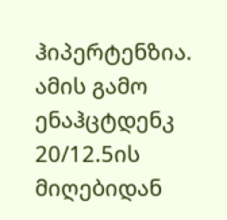ჰიპერტენზია. ამის გამო ენაჰცტდენკ 20/12.5ის მიღებიდან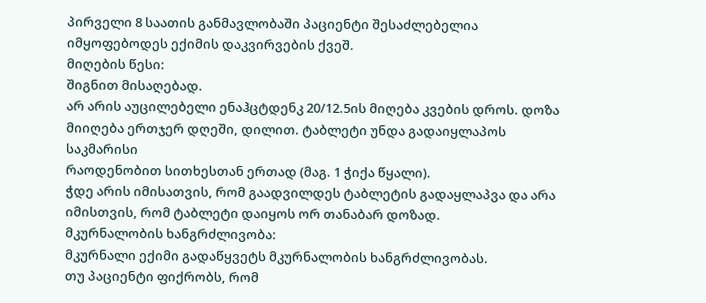პირველი 8 საათის განმავლობაში პაციენტი შესაძლებელია
იმყოფებოდეს ექიმის დაკვირვების ქვეშ.
მიღების წესი:
შიგნით მისაღებად.
არ არის აუცილებელი ენაჰცტდენკ 20/12.5ის მიღება კვების დროს. დოზა მიიღება ერთჯერ დღეში, დილით. ტაბლეტი უნდა გადაიყლაპოს საკმარისი
რაოდენობით სითხესთან ერთად (მაგ. 1 ჭიქა წყალი).
ჭდე არის იმისათვის, რომ გაადვილდეს ტაბლეტის გადაყლაპვა და არა იმისთვის, რომ ტაბლეტი დაიყოს ორ თანაბარ დოზად.
მკურნალობის ხანგრძლივობა:
მკურნალი ექიმი გადაწყვეტს მკურნალობის ხანგრძლივობას.
თუ პაციენტი ფიქრობს, რომ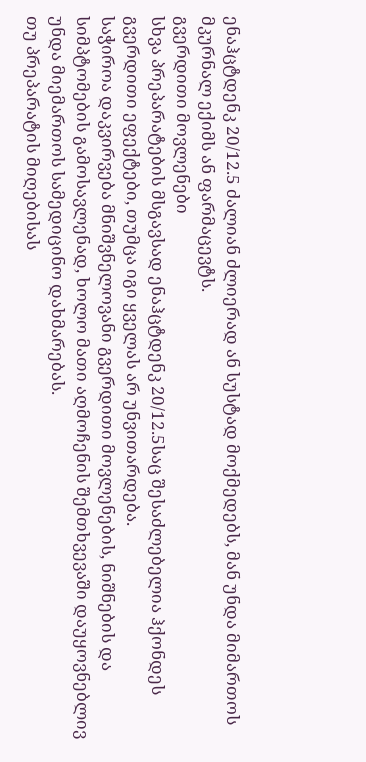ენაჰცტდენკ 20/12.5 ძალიან ძლიერად ან სუსტად მოქმედებს, მან უნდა მიმართოს მკურნალ ექიმს ან ფარმაცევტს.
გვერდითი მოვლენები
სხვა პრეპარატების მსგავსად ენაჰცტდენკ 20/12.5საც შესაძლებელია ჰქონდეს გვერდითი ეფექტები, თუმცა იგი ყველას არ უნვითარდება.
საჭიროა დაკვირვება მნიშვნელოვანი გვერდითი მოვლენების, ნიშნების და სიმპტომების გამოსავლენად, ხოლო მათი აღმოჩენის შემთხვევაში დაუყოვნებლივ
უნდა მიემართოს სამედიცინო დახმარებას.
თუ პრეპარატის მიღებისას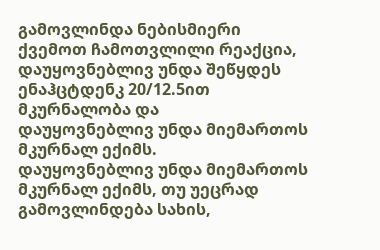გამოვლინდა ნებისმიერი ქვემოთ ჩამოთვლილი რეაქცია, დაუყოვნებლივ უნდა შეწყდეს ენაჰცტდენკ 20/12.5ით მკურნალობა და
დაუყოვნებლივ უნდა მიემართოს მკურნალ ექიმს.
დაუყოვნებლივ უნდა მიემართოს მკურნალ ექიმს, თუ უეცრად გამოვლინდება სახის,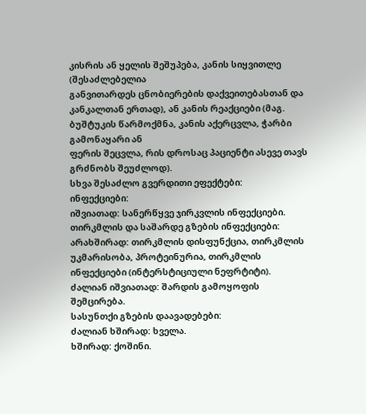კისრის ან ყელის შეშუპება, კანის სიყვითლე (შესაძლებელია
განვითარდეს ცნობიერების დაქვეითებასთან და კანკალთან ერთად), ან კანის რეაქციები (მაგ. ბუშტუკის წარმოქმნა, კანის აქერცვლა, ჭარბი გამონაყარი ან
ფერის შეცვლა, რის დროსაც პაციენტი ასევე თავს გრძნობს შეუძლოდ).
სხვა შესაძლო გვერდითი ეფექტები:
ინფექციები:
იშვიათად: სანერწყვე ჯირკვლის ინფექციები.
თირკმლის და საშარდე გზების ინფექციები:
არახშირად: თირკმლის დისფუნქცია, თირკმლის უკმარისობა, პროტეინურია, თირკმლის ინფექციები (ინტერსტიციული ნეფრტიტი).
ძალიან იშვიათად: შარდის გამოყოფის შემცირება.
სასუნთქი გზების დაავადებები:
ძალიან ხშირად: ხველა.
ხშირად: ქოშინი.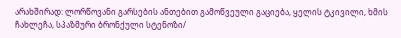არახშირად: ლორწოვანი გარსების ანთებით გამოწვეული გაციება, ყელის ტკივილი, ხმის ჩახლეჩა, სპაზმური ბრონქული სტენოზი/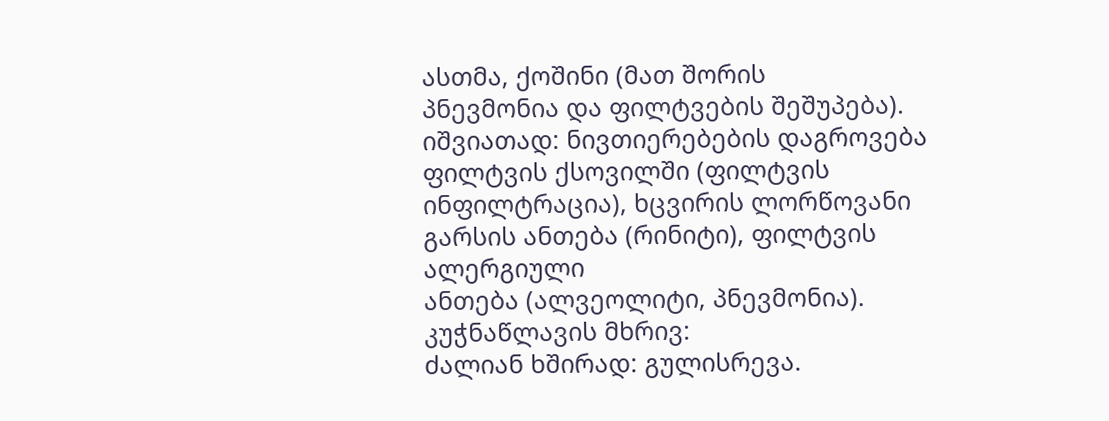ასთმა, ქოშინი (მათ შორის
პნევმონია და ფილტვების შეშუპება).
იშვიათად: ნივთიერებების დაგროვება ფილტვის ქსოვილში (ფილტვის ინფილტრაცია), ხცვირის ლორწოვანი გარსის ანთება (რინიტი), ფილტვის ალერგიული
ანთება (ალვეოლიტი, პნევმონია).
კუჭნაწლავის მხრივ:
ძალიან ხშირად: გულისრევა.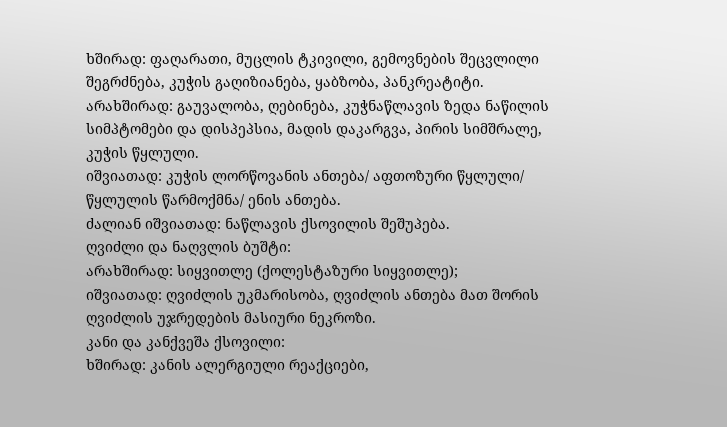ხშირად: ფაღარათი, მუცლის ტკივილი, გემოვნების შეცვლილი შეგრძნება, კუჭის გაღიზიანება, ყაბზობა, პანკრეატიტი.
არახშირად: გაუვალობა, ღებინება, კუჭნაწლავის ზედა ნაწილის სიმპტომები და დისპეპსია, მადის დაკარგვა, პირის სიმშრალე, კუჭის წყლული.
იშვიათად: კუჭის ლორწოვანის ანთება/ აფთოზური წყლული/ წყლულის წარმოქმნა/ ენის ანთება.
ძალიან იშვიათად: ნაწლავის ქსოვილის შეშუპება.
ღვიძლი და ნაღვლის ბუშტი:
არახშირად: სიყვითლე (ქოლესტაზური სიყვითლე);
იშვიათად: ღვიძლის უკმარისობა, ღვიძლის ანთება მათ შორის ღვიძლის უჯრედების მასიური ნეკროზი.
კანი და კანქვეშა ქსოვილი:
ხშირად: კანის ალერგიული რეაქციები,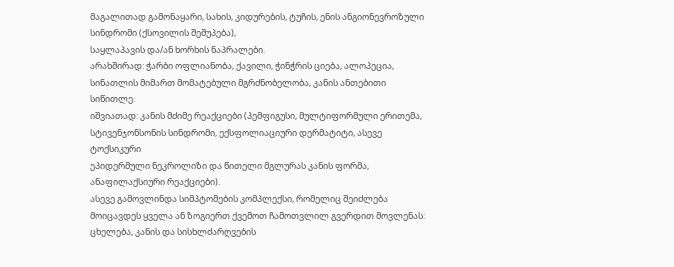მაგალითად გამონაყარი, სახის, კიდურების, ტუჩის, ენის ანგიონევროზული სინდრომი (ქსოვილის შეშუპება),
საყლაპავის და/ან ხორხის ნაპრალები.
არახშირად: ჭარბი ოფლიანობა, ქავილი, ჭინჭრის ციება, ალოპეცია, სინათლის მიმართ მომატებული მგრძნობელობა, კანის ანთებითი სიწითლე.
იშვიათად: კანის მძიმე რეაქციები (პემფიგუსი, მულტიფორმული ერითემა, სტივენჯონსონის სინდრომი, ექსფოლიაციური დერმატიტი, ასევე ტოქსიკური
ეპიდერმული ნეკროლიზი და წითელი მგლურას კანის ფორმა, ანაფილაქსიური რეაქციები).
ასევე გამოვლინდა სიმპტომების კომპლექსი, რომელიც შეიძლება მოიცავდეს ყველა ან ზოგიერთ ქვემოთ ჩამოთვლილ გვერდით მოვლენას:
ცხელება, კანის და სისხლძარღვების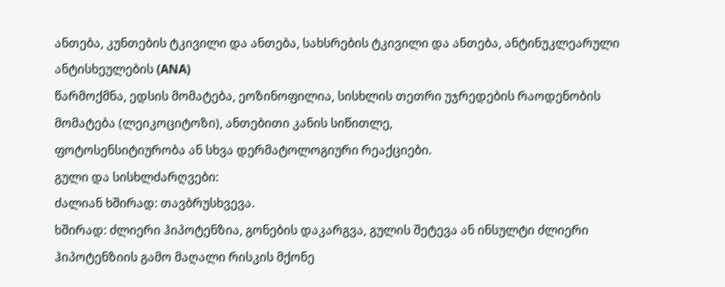ანთება, კუნთების ტკივილი და ანთება, სახსრების ტკივილი და ანთება, ანტინუკლეარული ანტისხეულების (ANA)
წარმოქმნა, ედსის მომატება, ეოზინოფილია, სისხლის თეთრი უჯრედების რაოდენობის მომატება (ლეიკოციტოზი), ანთებითი კანის სიწითლე,
ფოტოსენსიტიურობა ან სხვა დერმატოლოგიური რეაქციები.
გული და სისხლძარღვები:
ძალიან ხშირად: თავბრუსხვევა.
ხშირად: ძლიერი ჰიპოტენზია, გონების დაკარგვა, გულის შეტევა ან ინსულტი ძლიერი ჰიპოტენზიის გამო მაღალი რისკის მქონე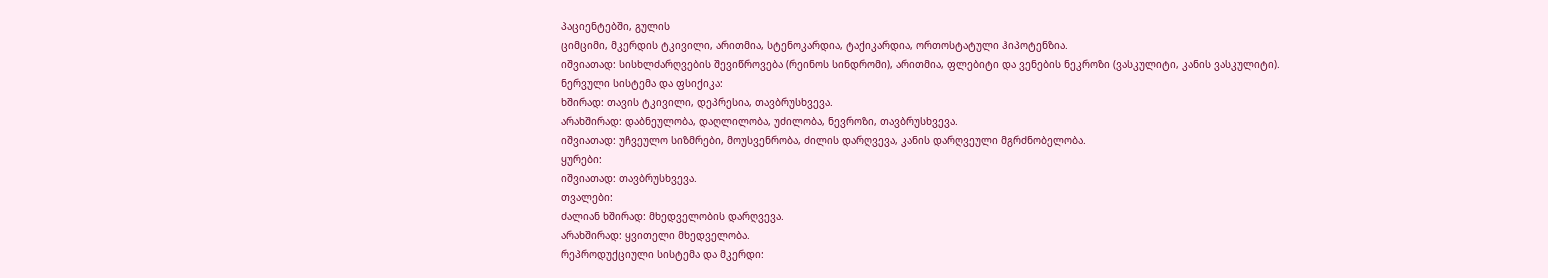პაციენტებში, გულის
ციმციმი, მკერდის ტკივილი, არითმია, სტენოკარდია, ტაქიკარდია, ორთოსტატული ჰიპოტენზია.
იშვიათად: სისხლძარღვების შევიწროვება (რეინოს სინდრომი), არითმია, ფლებიტი და ვენების ნეკროზი (ვასკულიტი, კანის ვასკულიტი).
ნერვული სისტემა და ფსიქიკა:
ხშირად: თავის ტკივილი, დეპრესია, თავბრუსხვევა.
არახშირად: დაბნეულობა, დაღლილობა, უძილობა, ნევროზი, თავბრუსხვევა.
იშვიათად: უჩვეულო სიზმრები, მოუსვენრობა, ძილის დარღვევა, კანის დარღვეული მგრძნობელობა.
ყურები:
იშვიათად: თავბრუსხვევა.
თვალები:
ძალიან ხშირად: მხედველობის დარღვევა.
არახშირად: ყვითელი მხედველობა.
რეპროდუქციული სისტემა და მკერდი: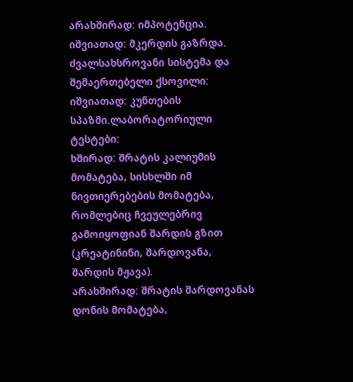არახშირად: იმპოტენცია.
იშვიათად: მკერდის გაზრდა.
ძვალსახსროვანი სისტემა და შემაერთებელი ქსოვილი:
იშვიათად: კუნთების სპაზმი.ლაბორატორიული ტესტები:
ხშირად: შრატის კალიუმის მომატება, სისხლში იმ ნივთიერებების მომატება, რომლებიც ჩვეულებრივ გამოიყოფიან შარდის გზით (კრეატინინი, შარდოვანა,
შარდის მჟავა).
არახშირად: შრატის შარდოვანას დონის მომატება,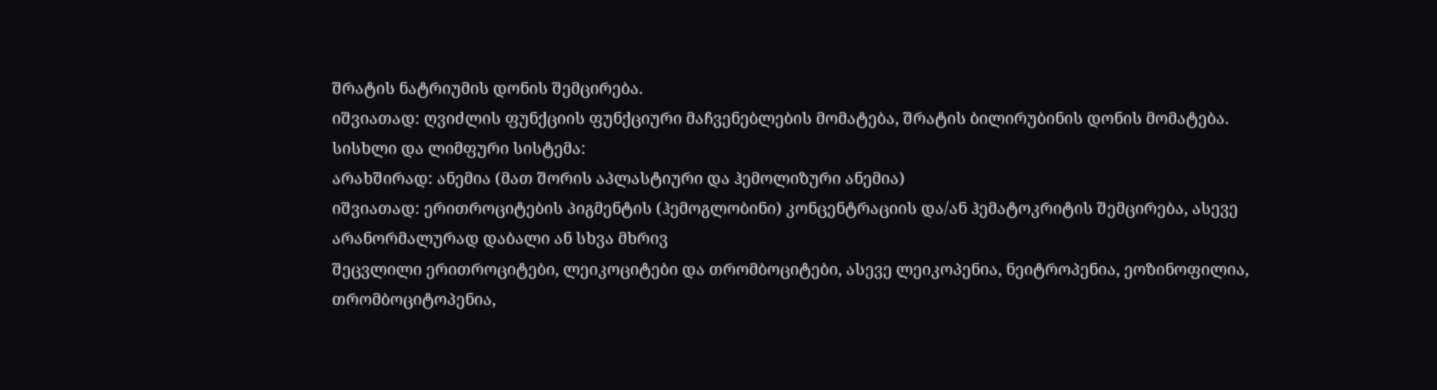შრატის ნატრიუმის დონის შემცირება.
იშვიათად: ღვიძლის ფუნქციის ფუნქციური მაჩვენებლების მომატება, შრატის ბილირუბინის დონის მომატება.
სისხლი და ლიმფური სისტემა:
არახშირად: ანემია (მათ შორის აპლასტიური და ჰემოლიზური ანემია)
იშვიათად: ერითროციტების პიგმენტის (ჰემოგლობინი) კონცენტრაციის და/ან ჰემატოკრიტის შემცირება, ასევე არანორმალურად დაბალი ან სხვა მხრივ
შეცვლილი ერითროციტები, ლეიკოციტები და თრომბოციტები, ასევე ლეიკოპენია, ნეიტროპენია, ეოზინოფილია, თრომბოციტოპენია,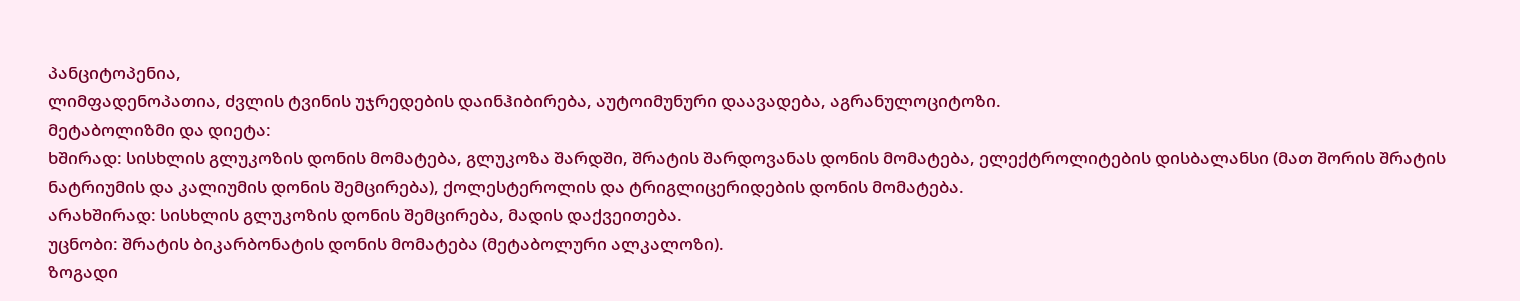პანციტოპენია,
ლიმფადენოპათია, ძვლის ტვინის უჯრედების დაინჰიბირება, აუტოიმუნური დაავადება, აგრანულოციტოზი.
მეტაბოლიზმი და დიეტა:
ხშირად: სისხლის გლუკოზის დონის მომატება, გლუკოზა შარდში, შრატის შარდოვანას დონის მომატება, ელექტროლიტების დისბალანსი (მათ შორის შრატის
ნატრიუმის და კალიუმის დონის შემცირება), ქოლესტეროლის და ტრიგლიცერიდების დონის მომატება.
არახშირად: სისხლის გლუკოზის დონის შემცირება, მადის დაქვეითება.
უცნობი: შრატის ბიკარბონატის დონის მომატება (მეტაბოლური ალკალოზი).
ზოგადი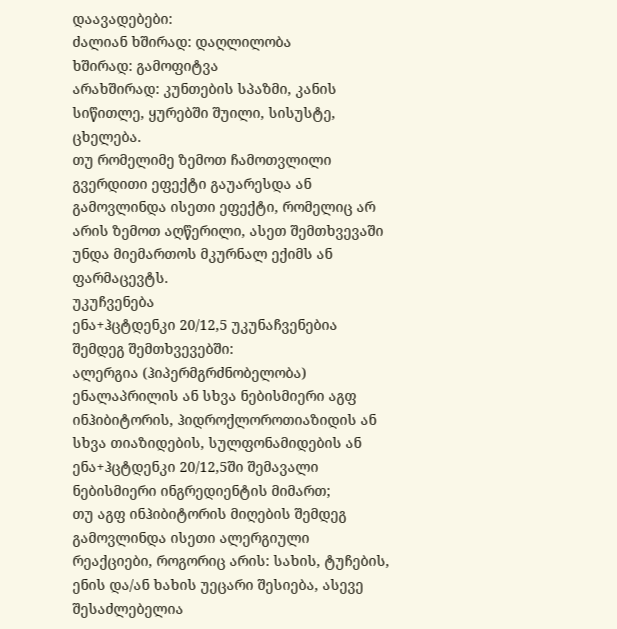დაავადებები:
ძალიან ხშირად: დაღლილობა
ხშირად: გამოფიტვა
არახშირად: კუნთების სპაზმი, კანის სიწითლე, ყურებში შუილი, სისუსტე, ცხელება.
თუ რომელიმე ზემოთ ჩამოთვლილი გვერდითი ეფექტი გაუარესდა ან გამოვლინდა ისეთი ეფექტი, რომელიც არ არის ზემოთ აღწერილი, ასეთ შემთხვევაში
უნდა მიემართოს მკურნალ ექიმს ან ფარმაცევტს.
უკუჩვენება
ენა+ჰცტდენკი 20/12,5 უკუნაჩვენებია შემდეგ შემთხვევებში:
ალერგია (ჰიპერმგრძნობელობა) ენალაპრილის ან სხვა ნებისმიერი აგფ ინჰიბიტორის, ჰიდროქლოროთიაზიდის ან სხვა თიაზიდების, სულფონამიდების ან
ენა+ჰცტდენკი 20/12,5ში შემავალი ნებისმიერი ინგრედიენტის მიმართ;
თუ აგფ ინჰიბიტორის მიღების შემდეგ გამოვლინდა ისეთი ალერგიული რეაქციები, როგორიც არის: სახის, ტუჩების, ენის და/ან ხახის უეცარი შესიება, ასევე
შესაძლებელია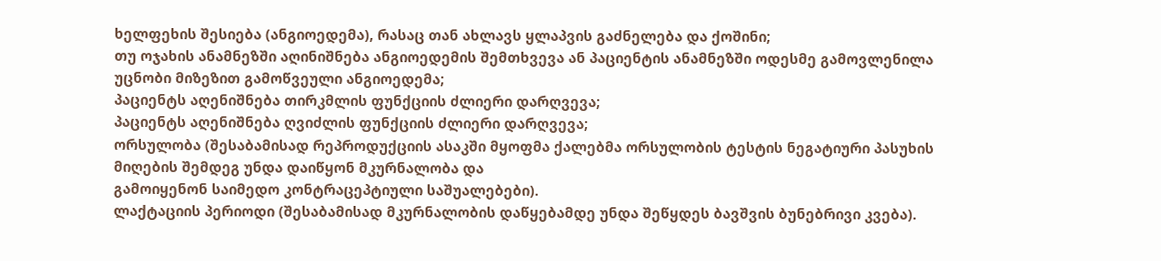ხელფეხის შესიება (ანგიოედემა), რასაც თან ახლავს ყლაპვის გაძნელება და ქოშინი;
თუ ოჯახის ანამნეზში აღინიშნება ანგიოედემის შემთხვევა ან პაციენტის ანამნეზში ოდესმე გამოვლენილა უცნობი მიზეზით გამოწვეული ანგიოედემა;
პაციენტს აღენიშნება თირკმლის ფუნქციის ძლიერი დარღვევა;
პაციენტს აღენიშნება ღვიძლის ფუნქციის ძლიერი დარღვევა;
ორსულობა (შესაბამისად რეპროდუქციის ასაკში მყოფმა ქალებმა ორსულობის ტესტის ნეგატიური პასუხის მიღების შემდეგ უნდა დაიწყონ მკურნალობა და
გამოიყენონ საიმედო კონტრაცეპტიული საშუალებები).
ლაქტაციის პერიოდი (შესაბამისად მკურნალობის დაწყებამდე უნდა შეწყდეს ბავშვის ბუნებრივი კვება).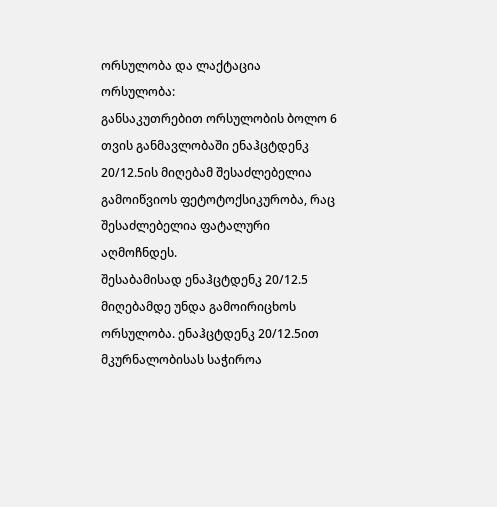ორსულობა და ლაქტაცია
ორსულობა:
განსაკუთრებით ორსულობის ბოლო 6 თვის განმავლობაში ენაჰცტდენკ 20/12.5ის მიღებამ შესაძლებელია გამოიწვიოს ფეტოტოქსიკურობა, რაც
შესაძლებელია ფატალური აღმოჩნდეს.
შესაბამისად ენაჰცტდენკ 20/12.5 მიღებამდე უნდა გამოირიცხოს ორსულობა. ენაჰცტდენკ 20/12.5ით მკურნალობისას საჭიროა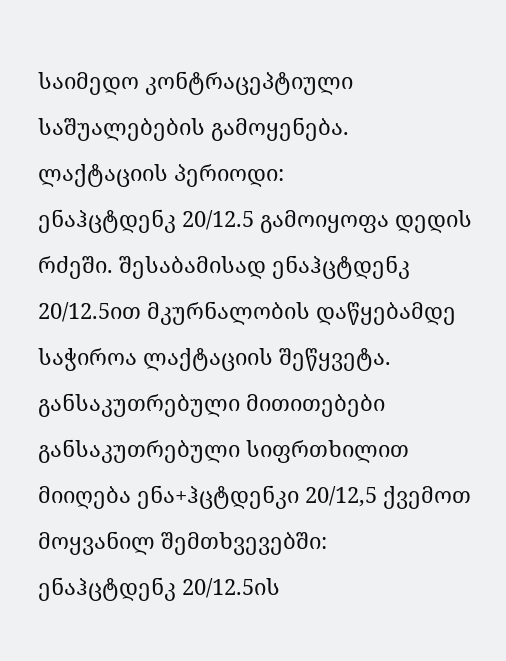საიმედო კონტრაცეპტიული
საშუალებების გამოყენება.
ლაქტაციის პერიოდი:
ენაჰცტდენკ 20/12.5 გამოიყოფა დედის რძეში. შესაბამისად ენაჰცტდენკ 20/12.5ით მკურნალობის დაწყებამდე საჭიროა ლაქტაციის შეწყვეტა.
განსაკუთრებული მითითებები
განსაკუთრებული სიფრთხილით მიიღება ენა+ჰცტდენკი 20/12,5 ქვემოთ მოყვანილ შემთხვევებში:
ენაჰცტდენკ 20/12.5ის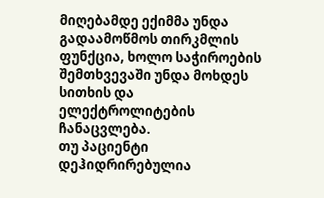მიღებამდე ექიმმა უნდა გადაამოწმოს თირკმლის ფუნქცია, ხოლო საჭიროების შემთხვევაში უნდა მოხდეს სითხის და
ელექტროლიტების ჩანაცვლება.
თუ პაციენტი დეჰიდრირებულია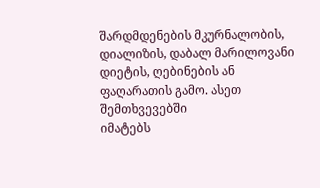შარდმდენების მკურნალობის, დიალიზის, დაბალ მარილოვანი დიეტის, ღებინების ან ფაღარათის გამო. ასეთ შემთხვევებში
იმატებს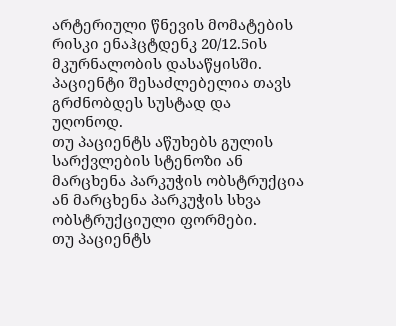არტერიული წნევის მომატების რისკი ენაჰცტდენკ 20/12.5ის მკურნალობის დასაწყისში. პაციენტი შესაძლებელია თავს გრძნობდეს სუსტად და
უღონოდ.
თუ პაციენტს აწუხებს გულის სარქვლების სტენოზი ან მარცხენა პარკუჭის ობსტრუქცია ან მარცხენა პარკუჭის სხვა ობსტრუქციული ფორმები.
თუ პაციენტს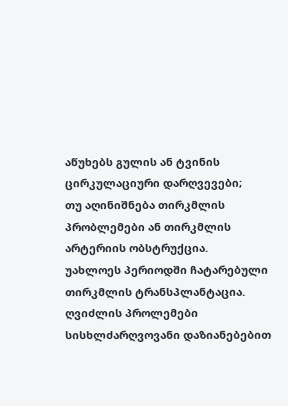აწუხებს გულის ან ტვინის ცირკულაციური დარღვევები;
თუ აღინიშნება თირკმლის პრობლემები ან თირკმლის არტერიის ობსტრუქცია.
უახლოეს პერიოდში ჩატარებული თირკმლის ტრანსპლანტაცია.
ღვიძლის პროლემები
სისხლძარღვოვანი დაზიანებებით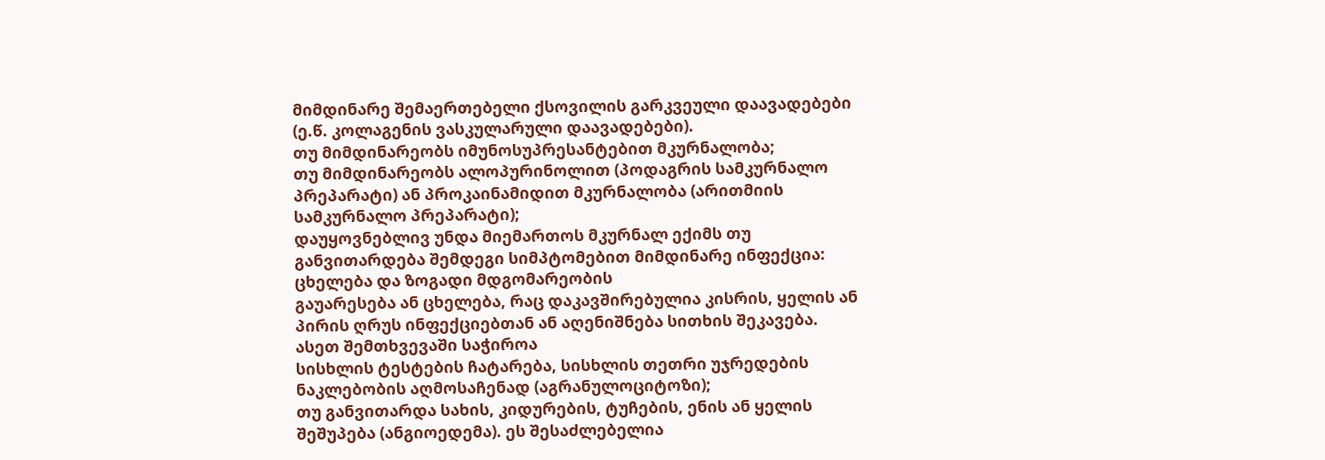მიმდინარე შემაერთებელი ქსოვილის გარკვეული დაავადებები (ე.წ. კოლაგენის ვასკულარული დაავადებები).
თუ მიმდინარეობს იმუნოსუპრესანტებით მკურნალობა;
თუ მიმდინარეობს ალოპურინოლით (პოდაგრის სამკურნალო პრეპარატი) ან პროკაინამიდით მკურნალობა (არითმიის სამკურნალო პრეპარატი);
დაუყოვნებლივ უნდა მიემართოს მკურნალ ექიმს თუ განვითარდება შემდეგი სიმპტომებით მიმდინარე ინფექცია: ცხელება და ზოგადი მდგომარეობის
გაუარესება ან ცხელება, რაც დაკავშირებულია კისრის, ყელის ან პირის ღრუს ინფექციებთან ან აღენიშნება სითხის შეკავება. ასეთ შემთხვევაში საჭიროა
სისხლის ტესტების ჩატარება, სისხლის თეთრი უჯრედების ნაკლებობის აღმოსაჩენად (აგრანულოციტოზი);
თუ განვითარდა სახის, კიდურების, ტუჩების, ენის ან ყელის შეშუპება (ანგიოედემა). ეს შესაძლებელია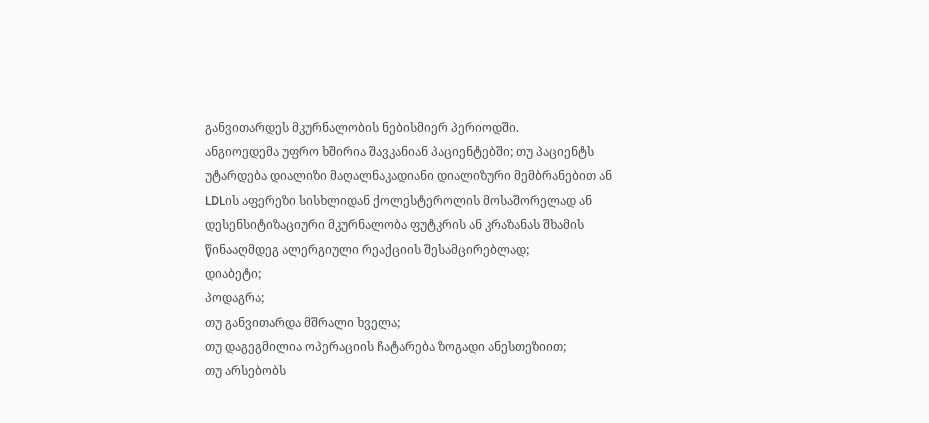განვითარდეს მკურნალობის ნებისმიერ პერიოდში.
ანგიოედემა უფრო ხშირია შავკანიან პაციენტებში; თუ პაციენტს უტარდება დიალიზი მაღალნაკადიანი დიალიზური მემბრანებით ან LDLის აფერეზი სისხლიდან ქოლესტეროლის მოსაშორელად ან
დესენსიტიზაციური მკურნალობა ფუტკრის ან კრაზანას შხამის წინააღმდეგ ალერგიული რეაქციის შესამცირებლად;
დიაბეტი;
პოდაგრა;
თუ განვითარდა მშრალი ხველა;
თუ დაგეგმილია ოპერაციის ჩატარება ზოგადი ანესთეზიით;
თუ არსებობს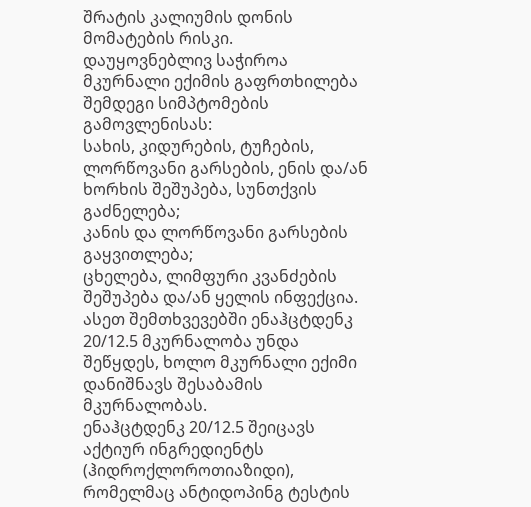შრატის კალიუმის დონის მომატების რისკი.
დაუყოვნებლივ საჭიროა მკურნალი ექიმის გაფრთხილება შემდეგი სიმპტომების გამოვლენისას:
სახის, კიდურების, ტუჩების, ლორწოვანი გარსების, ენის და/ან ხორხის შეშუპება, სუნთქვის გაძნელება;
კანის და ლორწოვანი გარსების გაყვითლება;
ცხელება, ლიმფური კვანძების შეშუპება და/ან ყელის ინფექცია.
ასეთ შემთხვევებში ენაჰცტდენკ 20/12.5 მკურნალობა უნდა შეწყდეს, ხოლო მკურნალი ექიმი დანიშნავს შესაბამის მკურნალობას.
ენაჰცტდენკ 20/12.5 შეიცავს აქტიურ ინგრედიენტს (ჰიდროქლოროთიაზიდი), რომელმაც ანტიდოპინგ ტესტის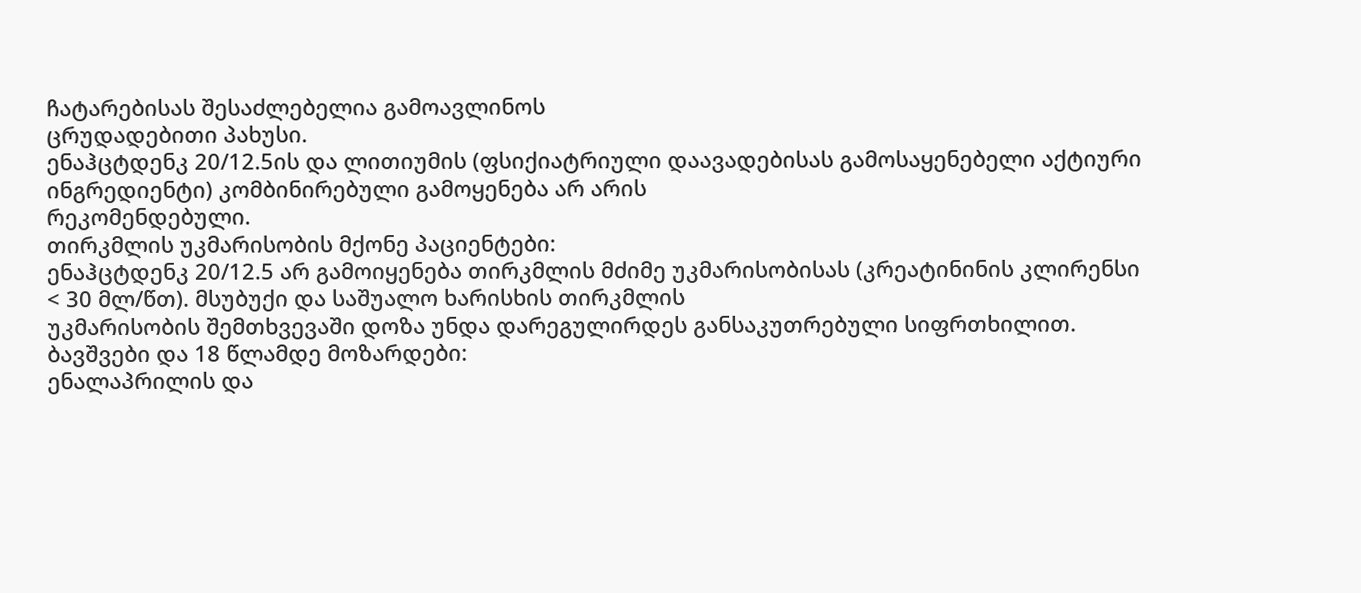ჩატარებისას შესაძლებელია გამოავლინოს
ცრუდადებითი პახუსი.
ენაჰცტდენკ 20/12.5ის და ლითიუმის (ფსიქიატრიული დაავადებისას გამოსაყენებელი აქტიური ინგრედიენტი) კომბინირებული გამოყენება არ არის
რეკომენდებული.
თირკმლის უკმარისობის მქონე პაციენტები:
ენაჰცტდენკ 20/12.5 არ გამოიყენება თირკმლის მძიმე უკმარისობისას (კრეატინინის კლირენსი < 30 მლ/წთ). მსუბუქი და საშუალო ხარისხის თირკმლის
უკმარისობის შემთხვევაში დოზა უნდა დარეგულირდეს განსაკუთრებული სიფრთხილით.
ბავშვები და 18 წლამდე მოზარდები:
ენალაპრილის და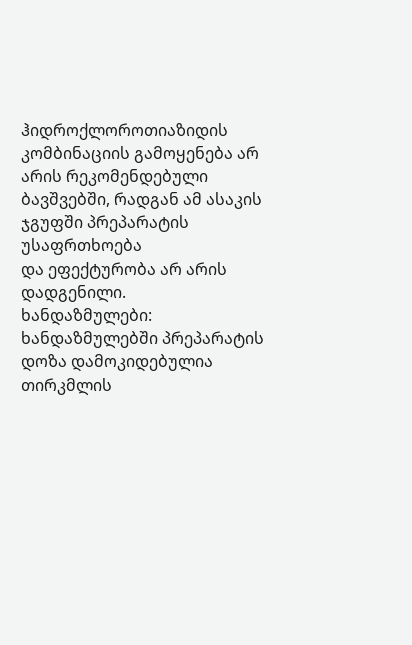ჰიდროქლოროთიაზიდის კომბინაციის გამოყენება არ არის რეკომენდებული ბავშვებში, რადგან ამ ასაკის ჯგუფში პრეპარატის უსაფრთხოება
და ეფექტურობა არ არის დადგენილი.
ხანდაზმულები:
ხანდაზმულებში პრეპარატის დოზა დამოკიდებულია თირკმლის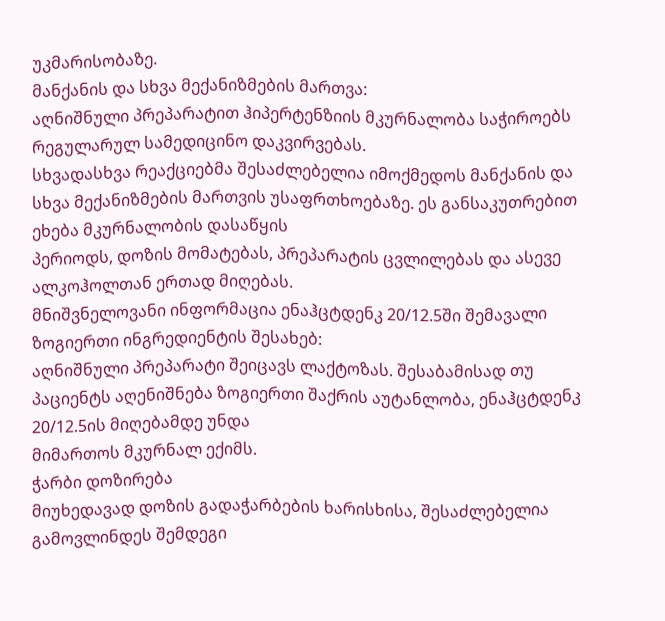უკმარისობაზე.
მანქანის და სხვა მექანიზმების მართვა:
აღნიშნული პრეპარატით ჰიპერტენზიის მკურნალობა საჭიროებს რეგულარულ სამედიცინო დაკვირვებას.
სხვადასხვა რეაქციებმა შესაძლებელია იმოქმედოს მანქანის და სხვა მექანიზმების მართვის უსაფრთხოებაზე. ეს განსაკუთრებით ეხება მკურნალობის დასაწყის
პერიოდს, დოზის მომატებას, პრეპარატის ცვლილებას და ასევე ალკოჰოლთან ერთად მიღებას.
მნიშვნელოვანი ინფორმაცია ენაჰცტდენკ 20/12.5ში შემავალი ზოგიერთი ინგრედიენტის შესახებ:
აღნიშნული პრეპარატი შეიცავს ლაქტოზას. შესაბამისად თუ პაციენტს აღენიშნება ზოგიერთი შაქრის აუტანლობა, ენაჰცტდენკ 20/12.5ის მიღებამდე უნდა
მიმართოს მკურნალ ექიმს.
ჭარბი დოზირება
მიუხედავად დოზის გადაჭარბების ხარისხისა, შესაძლებელია გამოვლინდეს შემდეგი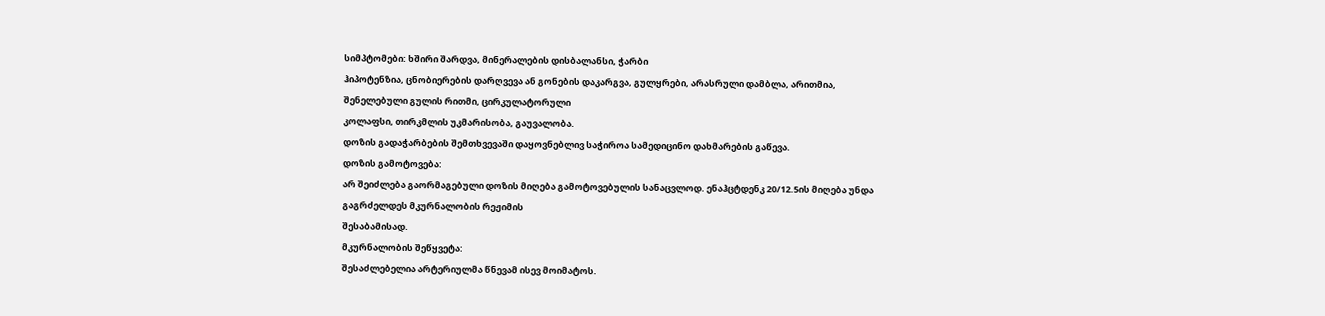სიმპტომები: ხშირი შარდვა, მინერალების დისბალანსი, ჭარბი
ჰიპოტენზია, ცნობიერების დარღვევა ან გონების დაკარგვა, გულყრები, არასრული დამბლა, არითმია, შენელებული გულის რითმი, ცირკულატორული
კოლაფსი, თირკმლის უკმარისობა, გაუვალობა.
დოზის გადაჭარბების შემთხვევაში დაყოვნებლივ საჭიროა სამედიცინო დახმარების გაწევა.
დოზის გამოტოვება:
არ შეიძლება გაორმაგებული დოზის მიღება გამოტოვებულის სანაცვლოდ. ენაჰცტდენკ 20/12.5ის მიღება უნდა გაგრძელდეს მკურნალობის რეჟიმის
შესაბამისად.
მკურნალობის შეწყვეტა:
შესაძლებელია არტერიულმა წნევამ ისევ მოიმატოს.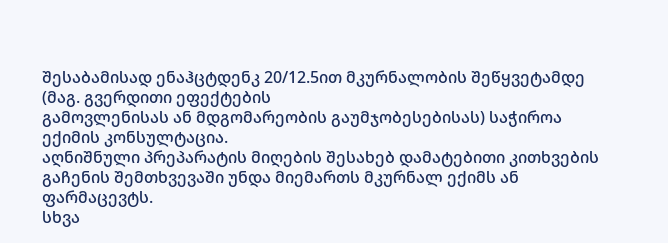შესაბამისად ენაჰცტდენკ 20/12.5ით მკურნალობის შეწყვეტამდე (მაგ. გვერდითი ეფექტების
გამოვლენისას ან მდგომარეობის გაუმჯობესებისას) საჭიროა ექიმის კონსულტაცია.
აღნიშნული პრეპარატის მიღების შესახებ დამატებითი კითხვების გაჩენის შემთხვევაში უნდა მიემართს მკურნალ ექიმს ან ფარმაცევტს.
სხვა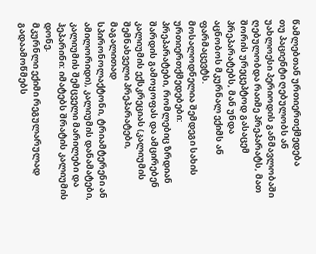წამლებთან ურთიერთქმედება
თუ პაციენტი ღებულობს ან უახლოესი პერიოდის განმავლობაში ღებულობდა რაიმე პრეპარატს, მათ შორის ურეცეპტოდ გასაცემ პრეპარატებს, მან უნდა
აცნობოს მკურნალ ექიმს ან ფარმაცევტს.
მოსალოდნელია შემდეგი სახის ურთიერთქმედებები:
პრეპარატები, რომლებიც ზრდიან შარდის გამოყოფას და ამცირებენ კალიუმის ექსკრეციას (კალიუმის შემნახველი პრეპარატები, მაგალითად
სპირონოლაქტონი, ტრიამტერენი ან ამილორიდი), კალიუმის დანამატები, კალიუმის შემცველი მარილები და ჰეპარინი: იმატებს შრატის კალიუმის დონე.
მკურნლი ექიმი რეგულარულად გადაამოწმებს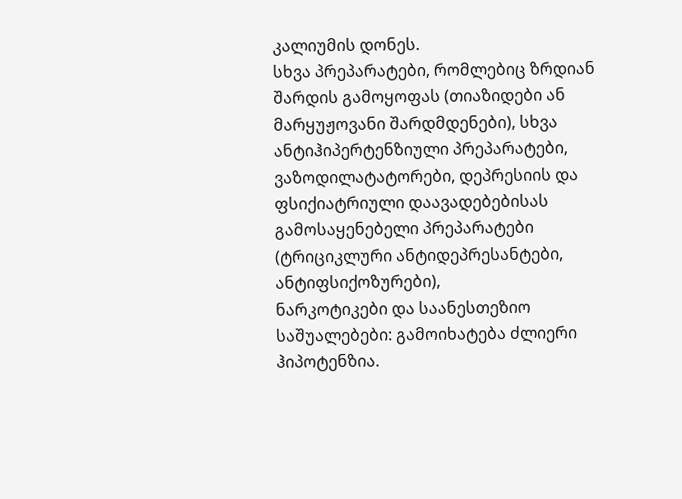კალიუმის დონეს.
სხვა პრეპარატები, რომლებიც ზრდიან შარდის გამოყოფას (თიაზიდები ან მარყუჟოვანი შარდმდენები), სხვა ანტიჰიპერტენზიული პრეპარატები,
ვაზოდილატატორები, დეპრესიის და ფსიქიატრიული დაავადებებისას გამოსაყენებელი პრეპარატები (ტრიციკლური ანტიდეპრესანტები, ანტიფსიქოზურები),
ნარკოტიკები და საანესთეზიო საშუალებები: გამოიხატება ძლიერი ჰიპოტენზია.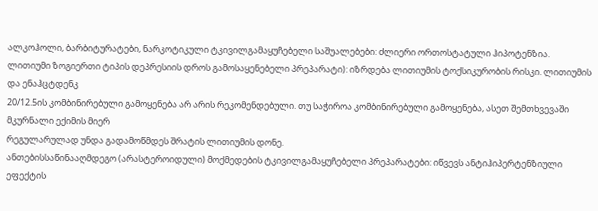ალკოჰოლი, ბარბიტურატები, ნარკოტიკული ტკივილგამაყუჩებელი საშუალებები: ძლიერი ორთოსტატული ჰიპოტენზია.
ლითიუმი ზოგიერთი ტიპის დეპრესიის დროს გამოსაყენებელი პრეპარატი): იზრდება ლითიუმის ტოქსიკურობის რისკი. ლითიუმის და ენაჰცტდენკ
20/12.5ის კომბინირებული გამოყენება არ არის რეკომენდებული. თუ საჭიროა კომბინირებული გამოყენება, ასეთ შემთხვევაში მკურნალი ექიმის მიერ
რეგულარულად უნდა გადამოწმდეს შრატის ლითიუმის დონე.
ანთებისსაწინააღმდეგო (არასტეროიდული) მოქმედების ტკივილგამაყუჩებელი პრეპარატები: იწვევს ანტიჰიპერტენზიული ეფექტის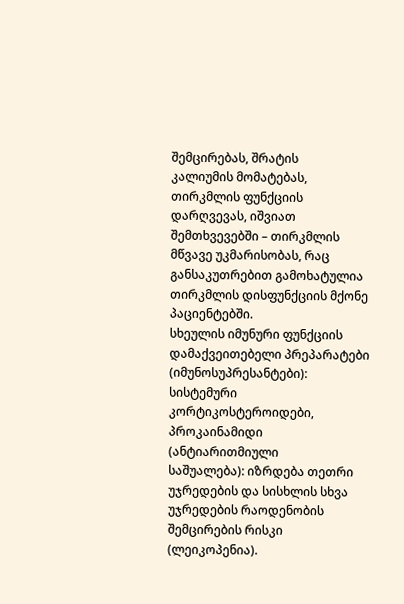შემცირებას, შრატის
კალიუმის მომატებას, თირკმლის ფუნქციის დარღვევას, იშვიათ შემთხვევებში – თირკმლის მწვავე უკმარისობას, რაც განსაკუთრებით გამოხატულია
თირკმლის დისფუნქციის მქონე პაციენტებში.
სხეულის იმუნური ფუნქციის დამაქვეითებელი პრეპარატები (იმუნოსუპრესანტები): სისტემური კორტიკოსტეროიდები, პროკაინამიდი (ანტიარითმიული
საშუალება): იზრდება თეთრი უჯრედების და სისხლის სხვა უჯრედების რაოდენობის შემცირების რისკი (ლეიკოპენია).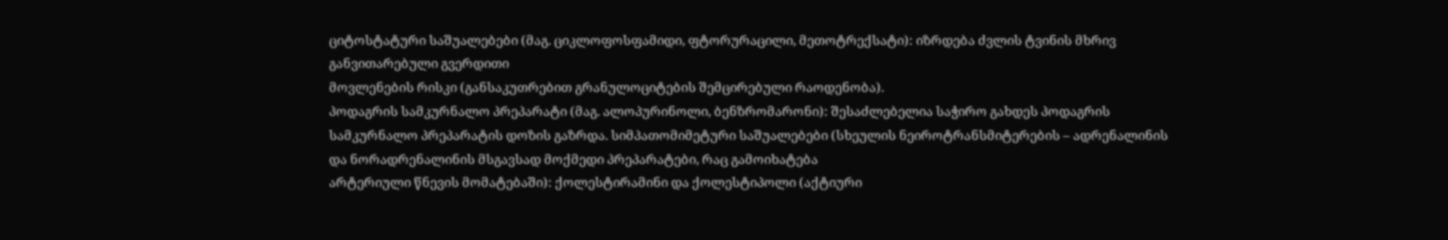ციტოსტატური საშუალებები (მაგ. ციკლოფოსფამიდი, ფტორურაცილი, მეთოტრექსატი): იზრდება ძვლის ტვინის მხრივ განვითარებული გვერდითი
მოვლენების რისკი (განსაკუთრებით გრანულოციტების შემცირებული რაოდენობა).
პოდაგრის სამკურნალო პრეპარატი (მაგ. ალოპურინოლი, ბენზრომარონი): შესაძლებელია საჭირო გახდეს პოდაგრის სამკურნალო პრეპარატის დოზის გაზრდა. სიმპათომიმეტური საშუალებები (სხეულის ნეიროტრანსმიტერების – ადრენალინის და ნორადრენალინის მსგავსად მოქმედი პრეპარატები, რაც გამოიხატება
არტერიული წნევის მომატებაში): ქოლესტირამინი და ქოლესტიპოლი (აქტიური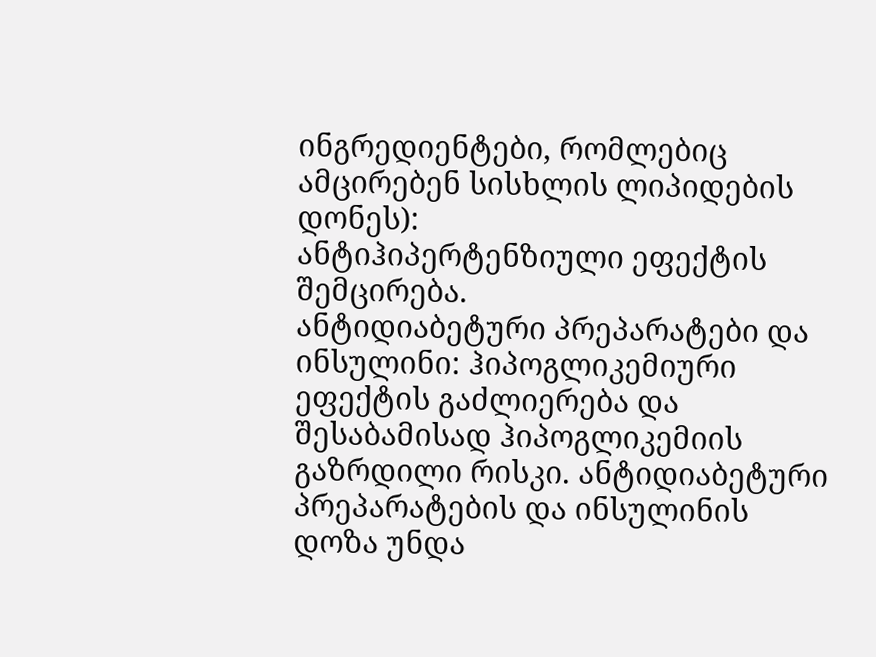ინგრედიენტები, რომლებიც ამცირებენ სისხლის ლიპიდების დონეს):
ანტიჰიპერტენზიული ეფექტის შემცირება.
ანტიდიაბეტური პრეპარატები და ინსულინი: ჰიპოგლიკემიური ეფექტის გაძლიერება და შესაბამისად ჰიპოგლიკემიის გაზრდილი რისკი. ანტიდიაბეტური
პრეპარატების და ინსულინის დოზა უნდა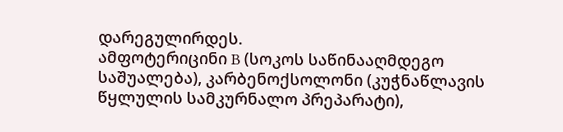დარეგულირდეს.
ამფოტერიცინი B (სოკოს საწინააღმდეგო საშუალება), კარბენოქსოლონი (კუჭნაწლავის წყლულის სამკურნალო პრეპარატი),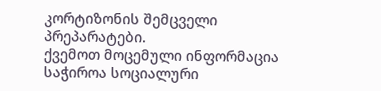კორტიზონის შემცველი
პრეპარატები.
ქვემოთ მოცემული ინფორმაცია საჭიროა სოციალური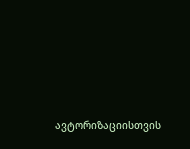ავტორიზაციისთვის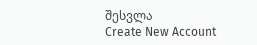შესვლა
Create New Account